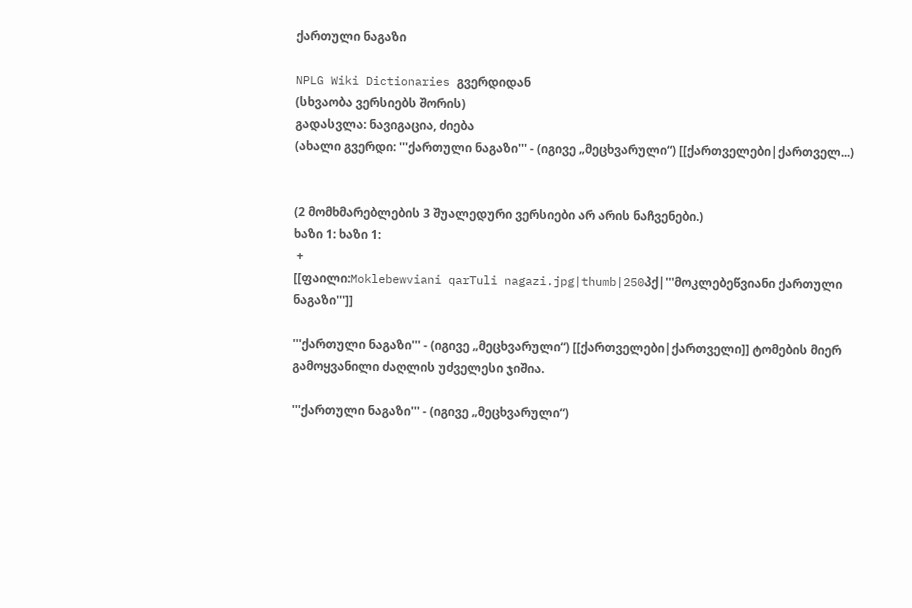ქართული ნაგაზი

NPLG Wiki Dictionaries გვერდიდან
(სხვაობა ვერსიებს შორის)
გადასვლა: ნავიგაცია, ძიება
(ახალი გვერდი: '''ქართული ნაგაზი''' - (იგივე „მეცხვარული“) [[ქართველები|ქართველ...)


(2 მომხმარებლების 3 შუალედური ვერსიები არ არის ნაჩვენები.)
ხაზი 1: ხაზი 1:
 +
[[ფაილი:Moklebewviani qarTuli nagazi.jpg|thumb|250პქ|'''მოკლებეწვიანი ქართული ნაგაზი''']]

'''ქართული ნაგაზი''' - (იგივე „მეცხვარული“) [[ქართველები|ქართველი]] ტომების მიერ გამოყვანილი ძაღლის უძველესი ჯიშია.

'''ქართული ნაგაზი''' - (იგივე „მეცხვარული“)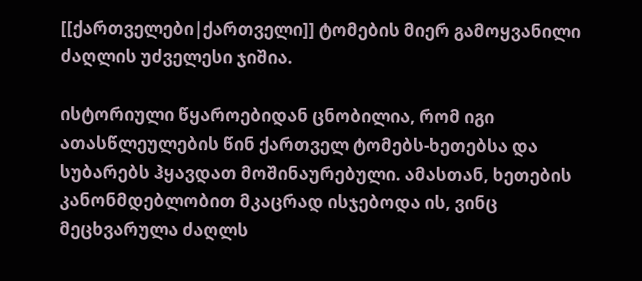[[ქართველები|ქართველი]] ტომების მიერ გამოყვანილი ძაღლის უძველესი ჯიშია.

ისტორიული წყაროებიდან ცნობილია, რომ იგი  ათასწლეულების წინ ქართველ ტომებს-ხეთებსა და სუბარებს ჰყავდათ მოშინაურებული. ამასთან, ხეთების კანონმდებლობით მკაცრად ისჯებოდა ის, ვინც მეცხვარულა ძაღლს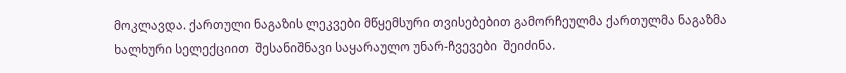მოკლავდა. ქართული ნაგაზის ლეკვები მწყემსური თვისებებით გამორჩეულმა ქართულმა ნაგაზმა ხალხური სელექციით  შესანიშნავი საყარაულო უნარ-ჩვევები  შეიძინა.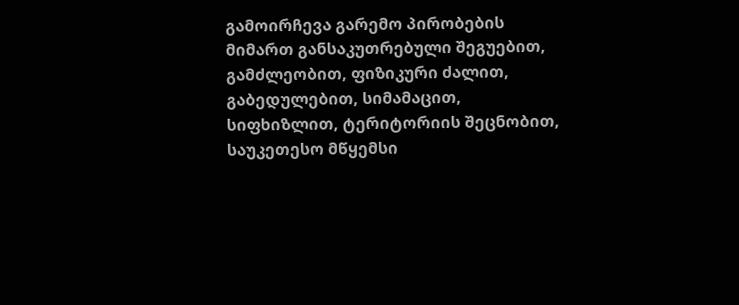გამოირჩევა გარემო პირობების მიმართ განსაკუთრებული შეგუებით, გამძლეობით, ფიზიკური ძალით, გაბედულებით, სიმამაცით, სიფხიზლით, ტერიტორიის შეცნობით, საუკეთესო მწყემსი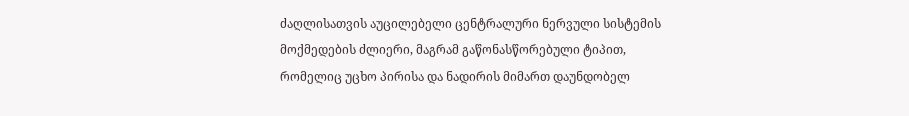ძაღლისათვის აუცილებელი ცენტრალური ნერვული სისტემის მოქმედების ძლიერი, მაგრამ გაწონასწორებული ტიპით, რომელიც უცხო პირისა და ნადირის მიმართ დაუნდობელ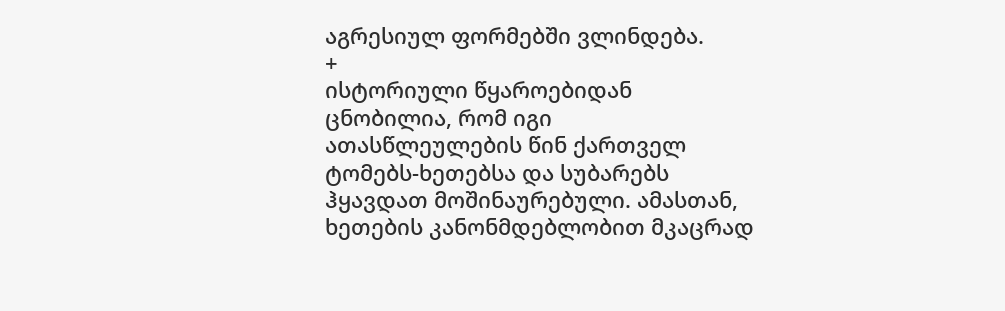აგრესიულ ფორმებში ვლინდება.
+
ისტორიული წყაროებიდან ცნობილია, რომ იგი  ათასწლეულების წინ ქართველ ტომებს-ხეთებსა და სუბარებს ჰყავდათ მოშინაურებული. ამასთან, ხეთების კანონმდებლობით მკაცრად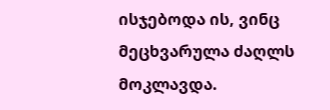ისჯებოდა ის, ვინც მეცხვარულა ძაღლს მოკლავდა.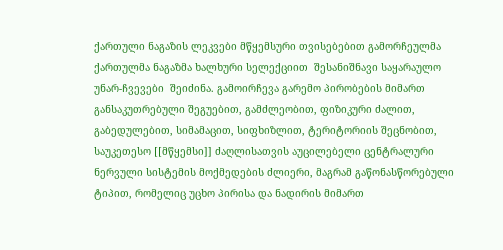ქართული ნაგაზის ლეკვები მწყემსური თვისებებით გამორჩეულმა ქართულმა ნაგაზმა ხალხური სელექციით  შესანიშნავი საყარაულო უნარ-ჩვევები  შეიძინა. გამოირჩევა გარემო პირობების მიმართ განსაკუთრებული შეგუებით, გამძლეობით, ფიზიკური ძალით, გაბედულებით, სიმამაცით, სიფხიზლით, ტერიტორიის შეცნობით, საუკეთესო [[მწყემსი]] ძაღლისათვის აუცილებელი ცენტრალური ნერვული სისტემის მოქმედების ძლიერი, მაგრამ გაწონასწორებული ტიპით, რომელიც უცხო პირისა და ნადირის მიმართ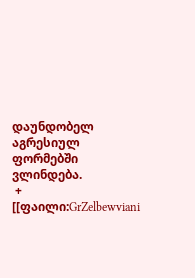დაუნდობელ აგრესიულ ფორმებში ვლინდება.
 +
[[ფაილი:GrZelbewviani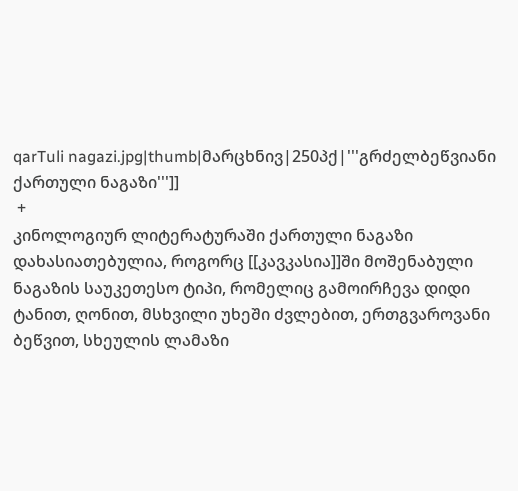qarTuli nagazi.jpg|thumb|მარცხნივ|250პქ|'''გრძელბეწვიანი ქართული ნაგაზი''']]
 +
კინოლოგიურ ლიტერატურაში ქართული ნაგაზი დახასიათებულია, როგორც [[კავკასია]]ში მოშენაბული ნაგაზის საუკეთესო ტიპი, რომელიც გამოირჩევა დიდი ტანით, ღონით, მსხვილი უხეში ძვლებით, ერთგვაროვანი ბეწვით, სხეულის ლამაზი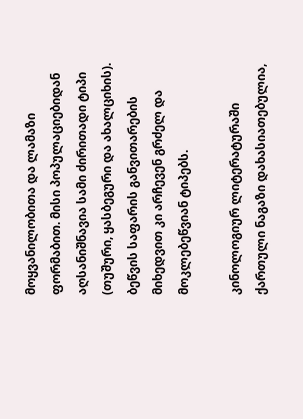მოყვანილობითა და ლამაზი ფორმაბით. მისი პოპულაციებიდან აღსანიშნავია სამი ძირითადი ტიპი (თუშური, ყასბეგური და ახალციხის). ბეწვის საფარის განვითარების მიხედვით კი არჩევენ გრძელ და  მოკლებეწვიან ტიპებს.

კინოლოგიურ ლიტერატურაში ქართული ნაგაზი დახასიათებულია,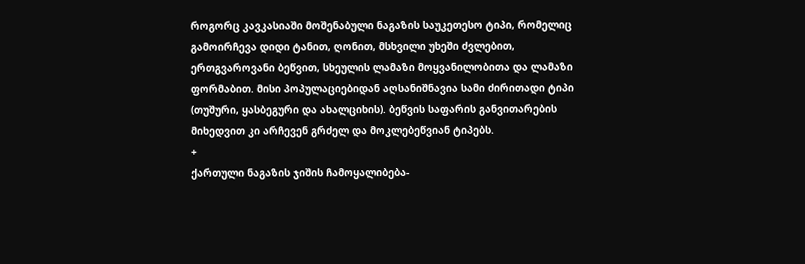როგორც კავკასიაში მოშენაბული ნაგაზის საუკეთესო ტიპი, რომელიც გამოირჩევა დიდი ტანით, ღონით, მსხვილი უხეში ძვლებით, ერთგვაროვანი ბეწვით, სხეულის ლამაზი მოყვანილობითა და ლამაზი ფორმაბით. მისი პოპულაციებიდან აღსანიშნავია სამი ძირითადი ტიპი (თუშური, ყასბეგური და ახალციხის). ბეწვის საფარის განვითარების მიხედვით კი არჩევენ გრძელ და მოკლებეწვიან ტიპებს.
+
ქართული ნაგაზის ჯიშის ჩამოყალიბება-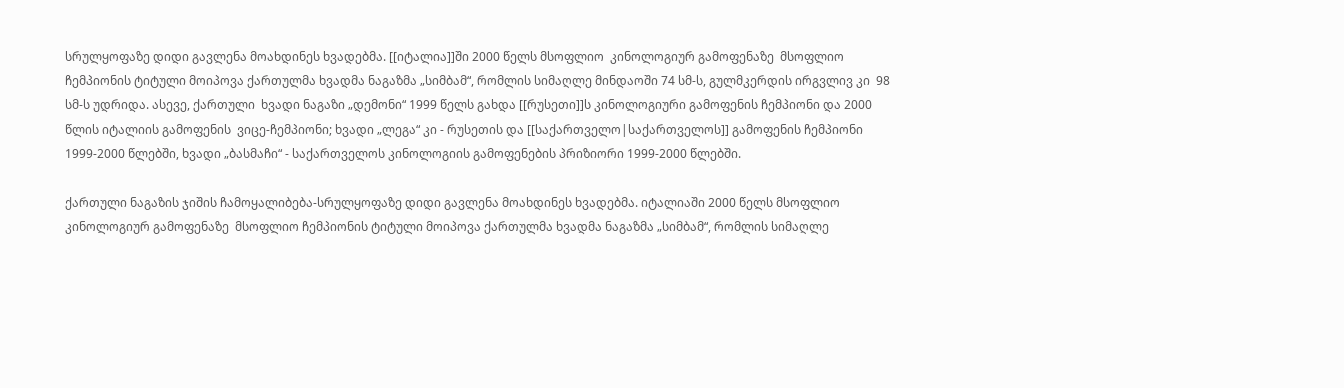სრულყოფაზე დიდი გავლენა მოახდინეს ხვადებმა. [[იტალია]]ში 2000 წელს მსოფლიო  კინოლოგიურ გამოფენაზე  მსოფლიო ჩემპიონის ტიტული მოიპოვა ქართულმა ხვადმა ნაგაზმა „სიმბამ“, რომლის სიმაღლე მინდაოში 74 სმ-ს, გულმკერდის ირგვლივ კი  98 სმ-ს უდრიდა. ასევე, ქართული  ხვადი ნაგაზი „დემონი“ 1999 წელს გახდა [[რუსეთი]]ს კინოლოგიური გამოფენის ჩემპიონი და 2000 წლის იტალიის გამოფენის  ვიცე-ჩემპიონი; ხვადი „ლეგა“ კი - რუსეთის და [[საქართველო|საქართველოს]] გამოფენის ჩემპიონი 1999-2000 წლებში, ხვადი „ბასმაჩი“ - საქართველოს კინოლოგიის გამოფენების პრიზიორი 1999-2000 წლებში.

ქართული ნაგაზის ჯიშის ჩამოყალიბება-სრულყოფაზე დიდი გავლენა მოახდინეს ხვადებმა. იტალიაში 2000 წელს მსოფლიო  კინოლოგიურ გამოფენაზე  მსოფლიო ჩემპიონის ტიტული მოიპოვა ქართულმა ხვადმა ნაგაზმა „სიმბამ“, რომლის სიმაღლე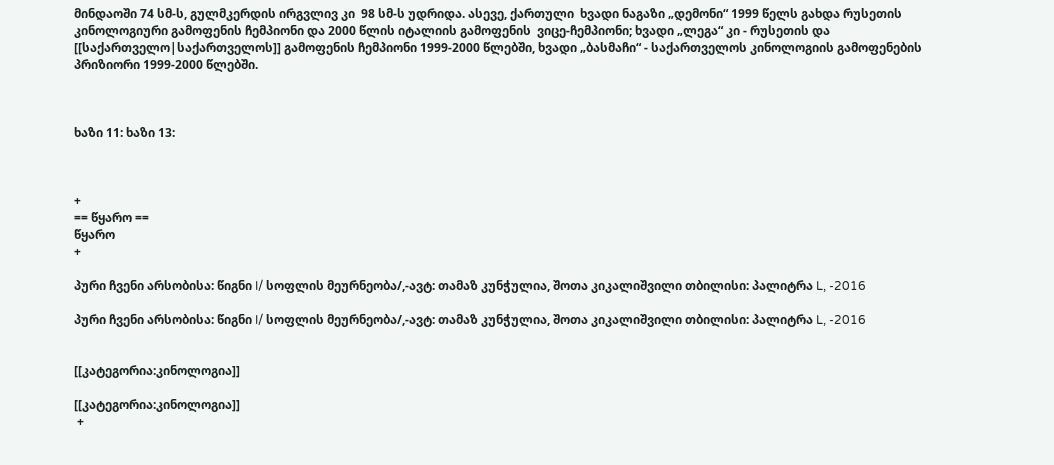მინდაოში 74 სმ-ს, გულმკერდის ირგვლივ კი  98 სმ-ს უდრიდა. ასევე, ქართული  ხვადი ნაგაზი „დემონი“ 1999 წელს გახდა რუსეთის კინოლოგიური გამოფენის ჩემპიონი და 2000 წლის იტალიის გამოფენის  ვიცე-ჩემპიონი; ხვადი „ლეგა“ კი - რუსეთის და [[საქართველო|საქართველოს]] გამოფენის ჩემპიონი 1999-2000 წლებში, ხვადი „ბასმაჩი“ - საქართველოს კინოლოგიის გამოფენების პრიზიორი 1999-2000 წლებში.



ხაზი 11: ხაზი 13:



+
== წყარო ==
წყარო
+

პური ჩვენი არსობისა: წიგნი I/ სოფლის მეურნეობა/,-ავტ: თამაზ კუნჭულია, შოთა კიკალიშვილი თბილისი: პალიტრა L, -2016

პური ჩვენი არსობისა: წიგნი I/ სოფლის მეურნეობა/,-ავტ: თამაზ კუნჭულია, შოთა კიკალიშვილი თბილისი: პალიტრა L, -2016


[[კატეგორია:კინოლოგია]]

[[კატეგორია:კინოლოგია]]
 +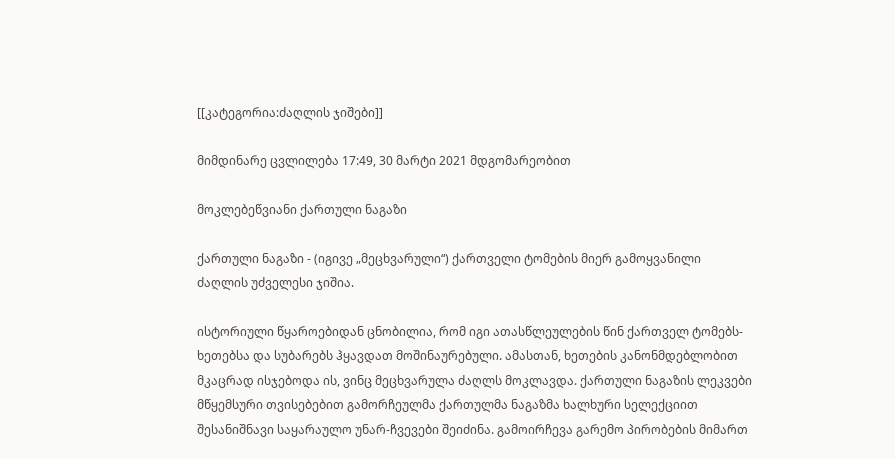[[კატეგორია:ძაღლის ჯიშები]]

მიმდინარე ცვლილება 17:49, 30 მარტი 2021 მდგომარეობით

მოკლებეწვიანი ქართული ნაგაზი

ქართული ნაგაზი - (იგივე „მეცხვარული“) ქართველი ტომების მიერ გამოყვანილი ძაღლის უძველესი ჯიშია.

ისტორიული წყაროებიდან ცნობილია, რომ იგი ათასწლეულების წინ ქართველ ტომებს-ხეთებსა და სუბარებს ჰყავდათ მოშინაურებული. ამასთან, ხეთების კანონმდებლობით მკაცრად ისჯებოდა ის, ვინც მეცხვარულა ძაღლს მოკლავდა. ქართული ნაგაზის ლეკვები მწყემსური თვისებებით გამორჩეულმა ქართულმა ნაგაზმა ხალხური სელექციით შესანიშნავი საყარაულო უნარ-ჩვევები შეიძინა. გამოირჩევა გარემო პირობების მიმართ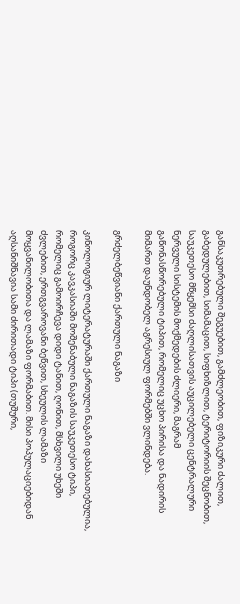განსაკუთრებული შეგუებით, გამძლეობით, ფიზიკური ძალით, გაბედულებით, სიმამაცით, სიფხიზლით, ტერიტორიის შეცნობით, საუკეთესო მწყემსი ძაღლისათვის აუცილებელი ცენტრალური ნერვული სისტემის მოქმედების ძლიერი, მაგრამ გაწონასწორებული ტიპით, რომელიც უცხო პირისა და ნადირის მიმართ დაუნდობელ აგრესიულ ფორმებში ვლინდება.

გრძელბეწვიანი ქართული ნაგაზი

კინოლოგიურ ლიტერატურაში ქართული ნაგაზი დახასიათებულია, როგორც კავკასიაში მოშენაბული ნაგაზის საუკეთესო ტიპი, რომელიც გამოირჩევა დიდი ტანით, ღონით, მსხვილი უხეში ძვლებით, ერთგვაროვანი ბეწვით, სხეულის ლამაზი მოყვანილობითა და ლამაზი ფორმაბით. მისი პოპულაციებიდან აღსანიშნავია სამი ძირითადი ტიპი (თუშური,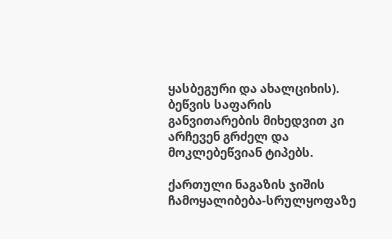ყასბეგური და ახალციხის). ბეწვის საფარის განვითარების მიხედვით კი არჩევენ გრძელ და მოკლებეწვიან ტიპებს.

ქართული ნაგაზის ჯიშის ჩამოყალიბება-სრულყოფაზე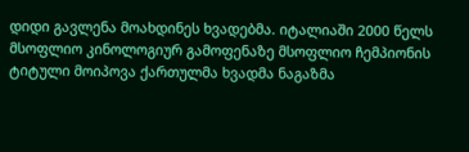დიდი გავლენა მოახდინეს ხვადებმა. იტალიაში 2000 წელს მსოფლიო კინოლოგიურ გამოფენაზე მსოფლიო ჩემპიონის ტიტული მოიპოვა ქართულმა ხვადმა ნაგაზმა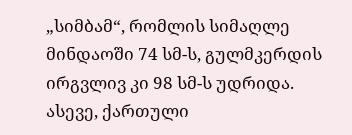„სიმბამ“, რომლის სიმაღლე მინდაოში 74 სმ-ს, გულმკერდის ირგვლივ კი 98 სმ-ს უდრიდა. ასევე, ქართული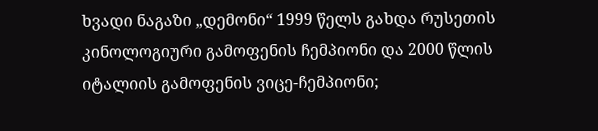ხვადი ნაგაზი „დემონი“ 1999 წელს გახდა რუსეთის კინოლოგიური გამოფენის ჩემპიონი და 2000 წლის იტალიის გამოფენის ვიცე-ჩემპიონი;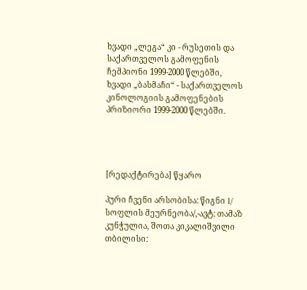ხვადი „ლეგა“ კი - რუსეთის და საქართველოს გამოფენის ჩემპიონი 1999-2000 წლებში, ხვადი „ბასმაჩი“ - საქართველოს კინოლოგიის გამოფენების პრიზიორი 1999-2000 წლებში.




[რედაქტირება] წყარო

პური ჩვენი არსობისა: წიგნი I/ სოფლის მეურნეობა/,-ავტ: თამაზ კუნჭულია, შოთა კიკალიშვილი თბილისი: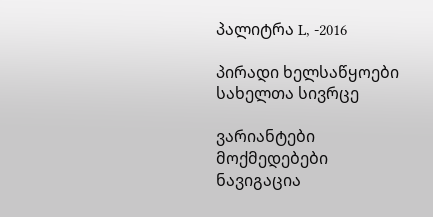პალიტრა L, -2016

პირადი ხელსაწყოები
სახელთა სივრცე

ვარიანტები
მოქმედებები
ნავიგაცია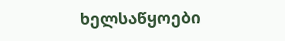ხელსაწყოები